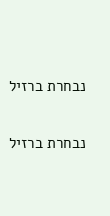נבחרת ברזיל

נבחרת ברזיל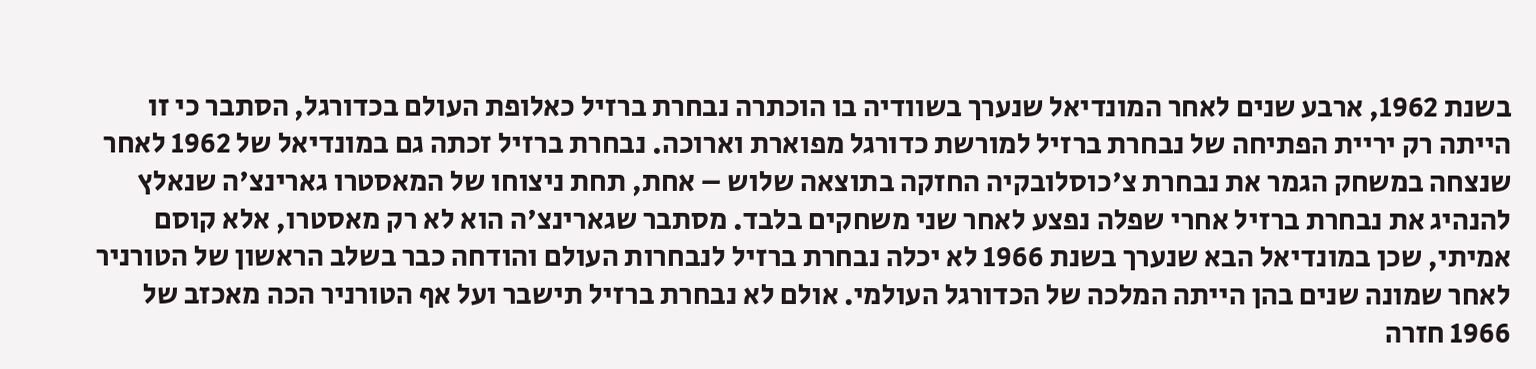בשנת 1962, ארבע שנים לאחר המונדיאל שנערך בשוודיה בו הוכתרה נבחרת ברזיל כאלופת העולם בכדורגל, הסתבר כי זו הייתה רק יריית הפתיחה של נבחרת ברזיל למורשת כדורגל מפוארת וארוכה. נבחרת ברזיל זכתה גם במונדיאל של 1962 לאחר שנצחה במשחק הגמר את נבחרת צ'כוסלובקיה החזקה בתוצאה שלוש – אחת, תחת ניצוחו של המאסטרו גארינצ'ה שנאלץ להנהיג את נבחרת ברזיל אחרי שפלה נפצע לאחר שני משחקים בלבד. מסתבר שגארינצ'ה הוא לא רק מאסטרו, אלא קוסם אמיתי, שכן במונדיאל הבא שנערך בשנת 1966 לא יכלה נבחרת ברזיל לנבחרות העולם והודחה כבר בשלב הראשון של הטורניר לאחר שמונה שנים בהן הייתה המלכה של הכדורגל העולמי. אולם לא נבחרת ברזיל תישבר ועל אף הטורניר הכה מאכזב של 1966 חזרה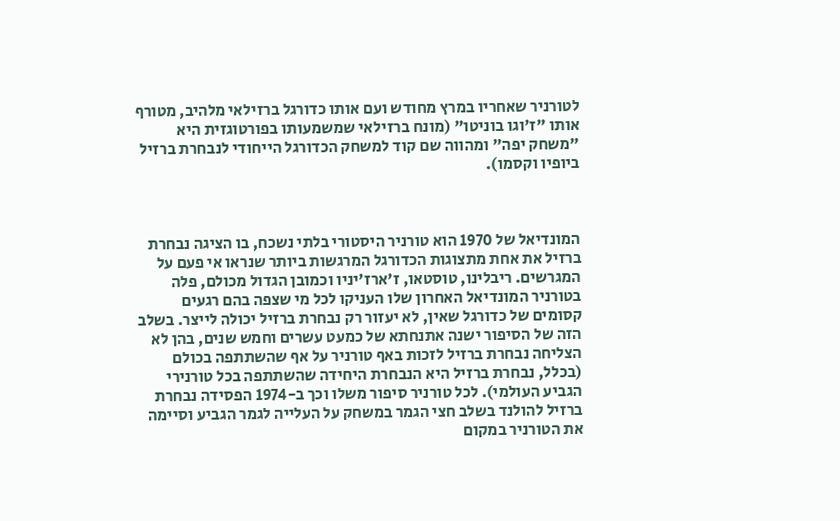לטורניר שאחריו במרץ מחודש ועם אותו כדורגל ברזילאי מלהיב, מטורף אותו "ז'וגו בוניטו" (מונח ברזילאי שמשמעותו בפורטוגזית היא "משחק יפה" ומהווה שם קוד למשחק הכדורגל הייחודי לנבחרת ברזיל ביופיו וקסמו).



המונדיאל של 1970 הוא טורניר היסטורי בלתי נשכח, בו הציגה נבחרת ברזיל את אחת מתצוגות הכדורגל המרגשות ביותר שנראו אי פעם על המגרשים. ריבלינו, טוסטאו, ז'ארז'יניו וכמובן הגדול מכולם, פלה בטורניר המונדיאל האחרון שלו העניקו לכל מי שצפה בהם רגעים קסומים של כדורגל שאין, לא יעזור רק נבחרת ברזיל יכולה לייצר. בשלב הזה של הסיפור ישנה אתנחתא של כמעט עשרים וחמש שנים, בהן לא הצליחה נבחרת ברזיל לזכות באף טורניר על אף שהשתתפה בכולם (בכלל, נבחרת ברזיל היא הנבחרת היחידה שהשתתפה בכל טורנירי הגביע העולמי). לכל טורניר סיפור משלו וכך ב-1974 הפסידה נבחרת ברזיל להולנד בשלב חצי הגמר במשחק על העלייה לגמר הגביע וסיימה את הטורניר במקום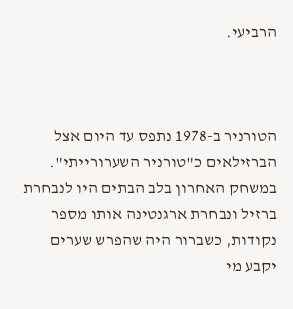הרביעי.



הטורניר ב-1978 נתפס עד היום אצל הברזילאים כ"טורניר השערורייתי". במשחק האחרון בלב הבתים היו לנבחרת ברזיל ונבחרת ארגנטינה אותו מספר נקודות, כשברור היה שהפרש שערים יקבע מי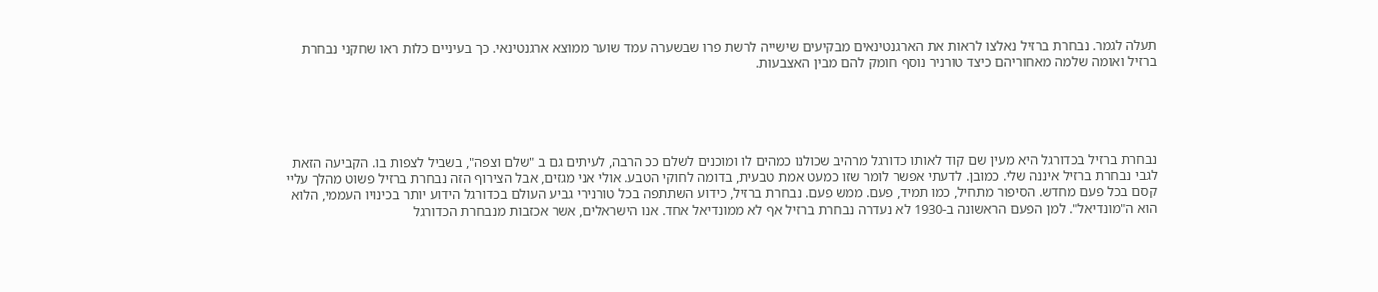תעלה לגמר. נבחרת ברזיל נאלצו לראות את הארגנטינאים מבקיעים שישייה לרשת פרו שבשערה עמד שוער ממוצא ארגנטינאי. כך בעיניים כלות ראו שחקני נבחרת ברזיל ואומה שלמה מאחוריהם כיצד טורניר נוסף חומק להם מבין האצבעות.





נבחרת ברזיל בכדורגל היא מעין שם קוד לאותו כדורגל מרהיב שכולנו כמהים לו ומוכנים לשלם ככ הרבה, לעיתים גם ב "שלם וצפה", בשביל לצפות בו. הקביעה הזאת לגבי נבחרת ברזיל איננה שלי. כמובן. לדעתי אפשר לומר שזו כמעט אמת טבעית, בדומה לחוקי הטבע. אולי אני מגזים, אבל הצירוף הזה נבחרת ברזיל פשוט מהלך עליי קסם בכל פעם מחדש. הסיפור מתחיל, כמו תמיד, פעם. ממש פעם. נבחרת ברזיל, כידוע השתתפה בכל טורנירי גביע העולם בכדורגל הידוע יותר בכינויו העממי, הלוא הוא ה"מונדיאל". למן הפעם הראשונה ב-1930 לא נעדרה נבחרת ברזיל אף לא ממונדיאל אחד. אנו הישראלים, אשר אכזבות מנבחרת הכדורגל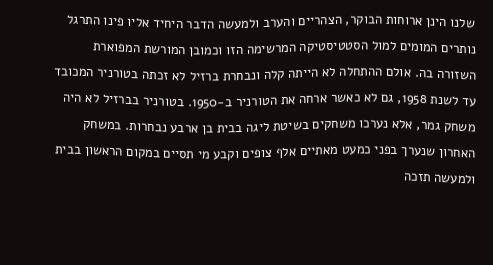שלנו הינן ארוחות הבוקר, הצהריים והערב ולמעשה הדבר היחיד אליו פינו התרגל נותרים המומים למול הסטטיסטיקה המרשימה הזו וכמובן המורשת המפוארת השזורה בה. אולם ההתחלה לא הייתה קלה ונבחרת ברזיל לא זכתה בטורניר המכובד עד לשנת 1958, גם לא כאשר ארחה את הטורניר ב-1950. בטורניר בברזיל לא היה משחק גמר, אלא נערכו משחקים בשיטת ליגה בבית בן ארבע נבחרות. במשחק האחרון שנערך בפני כמעט מאתיים אלף צופים וקבע מי תסיים במקום הראשון בבית ולמעשה תזכה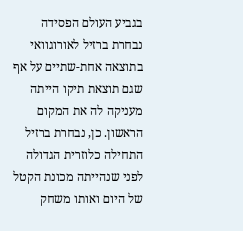בגביע העולם הפסידה נבחרת ברזיל לאורוגוואי בתוצאה אחת-שתיים על אף שגם תוצאת תיקו הייתה מעניקה לה את המקום הראשון. כן, נבחרת ברזיל התחילה כלוזרית הגדולה לפני שנהייתה מכונת הקטל של היום ואותו משחק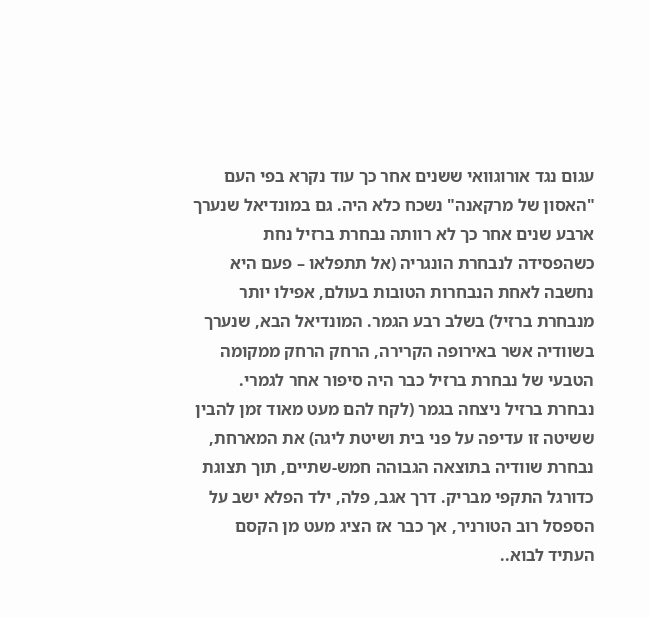עגום נגד אורוגוואי ששנים אחר כך עוד נקרא בפי העם "האסון של מרקאנה" נשכח כלא היה. גם במונדיאל שנערך ארבע שנים אחר כך לא רוותה נבחרת ברזיל נחת כשהפסידה לנבחרת הונגריה (אל תתפלאו – פעם היא נחשבה לאחת הנבחרות הטובות בעולם, אפילו יותר מנבחרת ברזיל) בשלב רבע הגמר. המונדיאל הבא, שנערך בשוודיה אשר באירופה הקרירה, הרחק הרחק ממקומה הטבעי של נבחרת ברזיל כבר היה סיפור אחר לגמרי. נבחרת ברזיל ניצחה בגמר (לקח להם מעט מאוד זמן להבין ששיטה זו עדיפה על פני בית ושיטת ליגה) את המארחת, נבחרת שוודיה בתוצאה הגבוהה חמש-שתיים, תוך תצוגת כדורגל התקפי מבריק. דרך אגב, פלה, ילד הפלא ישב על הספסל רוב הטורניר, אך כבר אז הציג מעט מן הקסם העתיד לבוא..